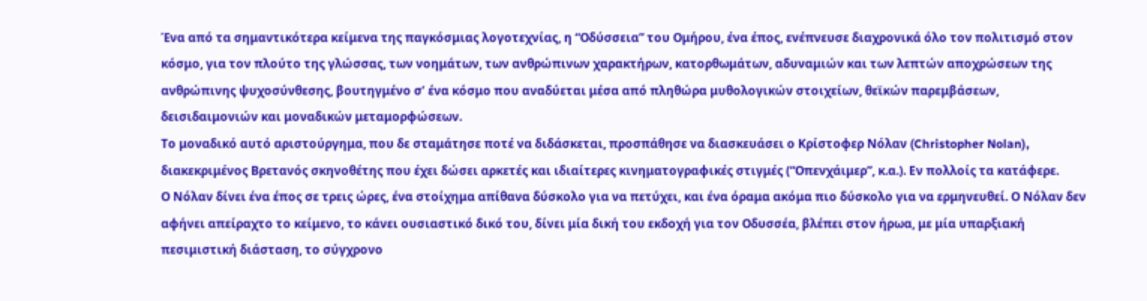Ένα από τα σημαντικότερα κείμενα της παγκόσμιας λογοτεχνίας, η “Οδύσσεια” του Ομήρου, ένα έπος, ενέπνευσε διαχρονικά όλο τον πολιτισμό στον κόσμο, για τον πλούτο της γλώσσας, των νοημάτων, των ανθρώπινων χαρακτήρων, κατορθωμάτων, αδυναμιών και των λεπτών αποχρώσεων της ανθρώπινης ψυχοσύνθεσης, βουτηγμένο σ’ ένα κόσμο που αναδύεται μέσα από πληθώρα μυθολογικών στοιχείων, θεϊκών παρεμβάσεων, δεισιδαιμονιών και μοναδικών μεταμορφώσεων.
Το μοναδικό αυτό αριστούργημα, που δε σταμάτησε ποτέ να διδάσκεται, προσπάθησε να διασκευάσει ο Κρίστοφερ Νόλαν (Christopher Nolan), διακεκριμένος Βρετανός σκηνοθέτης που έχει δώσει αρκετές και ιδιαίτερες κινηματογραφικές στιγμές (“Οπενχάιμερ”, κ.α.). Εν πολλοίς τα κατάφερε.
Ο Νόλαν δίνει ένα έπος σε τρεις ώρες, ένα στοίχημα απίθανα δύσκολο για να πετύχει, και ένα όραμα ακόμα πιο δύσκολο για να ερμηνευθεί. Ο Νόλαν δεν αφήνει απείραχτο το κείμενο, το κάνει ουσιαστικό δικό του, δίνει μία δική του εκδοχή για τον Οδυσσέα, βλέπει στον ήρωα, με μία υπαρξιακή πεσιμιστική διάσταση, το σύγχρονο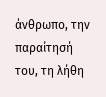άνθρωπο, την παραίτησή του, τη λήθη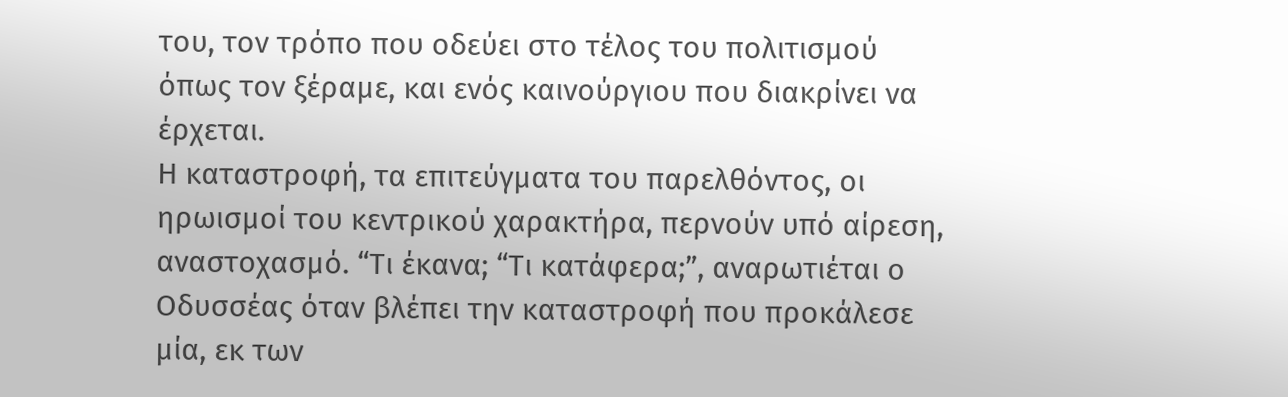του, τον τρόπο που οδεύει στο τέλος του πολιτισμού όπως τον ξέραμε, και ενός καινούργιου που διακρίνει να έρχεται.
Η καταστροφή, τα επιτεύγματα του παρελθόντος, οι ηρωισμοί του κεντρικού χαρακτήρα, περνούν υπό αίρεση, αναστοχασμό. “Τι έκανα; “Τι κατάφερα;”, αναρωτιέται ο Οδυσσέας όταν βλέπει την καταστροφή που προκάλεσε μία, εκ των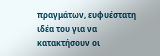πραγμάτων, ευφυέστατη ιδέα του για να κατακτήσουν οι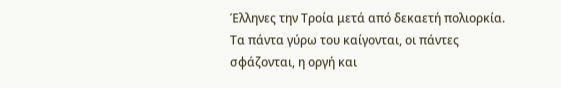Έλληνες την Τροία μετά από δεκαετή πολιορκία. Τα πάντα γύρω του καίγονται, οι πάντες σφάζονται, η οργή και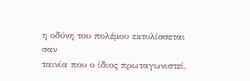η οδύνη του πολέμου εκτυλίσσεται σαν
ταινία που ο ίδιος πρωταγωνιστεί,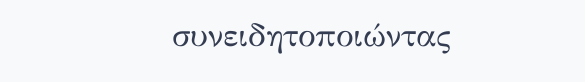συνειδητοποιώντας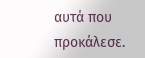αυτά που προκάλεσε.